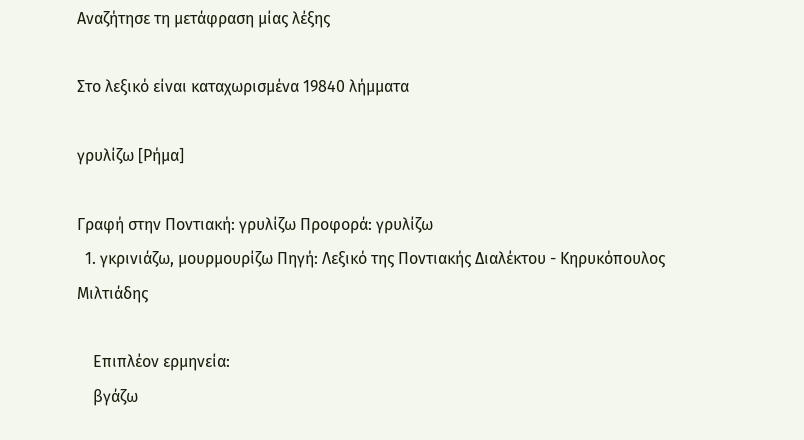Αναζήτησε τη μετάφραση μίας λέξης

Στο λεξικό είναι καταχωρισμένα 19840 λήμματα

γρυλίζω [Ρήμα]

Γραφή στην Ποντιακή: γρυλίζω Προφορά: γρυλίζω
  1. γκρινιάζω, μουρμουρίζω Πηγή: Λεξικό της Ποντιακής Διαλέκτου - Κηρυκόπουλος Μιλτιάδης

    Επιπλέον ερμηνεία:
    βγάζω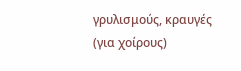γρυλισμούς, κραυγές (για χοίρους)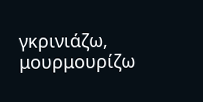γκρινιάζω, μουρμουρίζω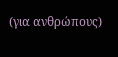(για ανθρώπους)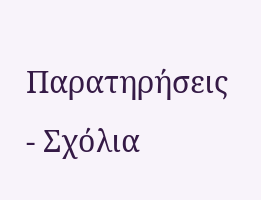Παρατηρήσεις - Σχόλια